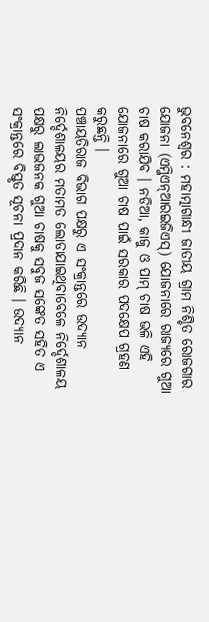ଭୁବନେଶ୍ୱର : ମହାତ୍ମାଗାନ୍ଧୀ ଜାତୀୟ ଗ୍ରାମ ନିଶ୍ଚିତ ରୋଜଗାର ଯୋଜନା (ଏମ୍ଜିଏନ୍ଆରଇଜିଏସ୍) ଯୋଜନାରେ ରାଜ୍ୟରେ ଗୁଆ ଚାଷ କରାଯିବ । ନଡିଆ, କାଜୁ ଓ ପାମ୍ ଚାଷ ଭଳି ଏହି ଯୋଜନାରେ ଗୁଆ ଚାଷ ପାଇଁ ସରକାର ପଦକ୍ଷେପ ଗ୍ରହଣ କରୁଛନ୍ତି ।
ପଞ୍ଚାୟତିରାଜ ବିଭାଗ ପକ୍ଷରୁ ଏ ସଂକ୍ରାନ୍ତରେ ଉଦ୍ୟାନ ନିର୍ଦ୍ଦେଶାଳୟର ମତାମତ ଲୋଡାଯାଇଥିବାବେଳେ ନିର୍ଦ୍ଦେଶାଳୟ ପକ୍ଷରୁ ଲାଭଜନକ ଗୁଆ ଚାଷକୁ ସବୁଜ ସଙ୍କେତ ସହିତ ଏ ସଂକ୍ରାନ୍ତରେ ବିସ୍ତୃତ ସୂଚନା ପ୍ରଦାନ କରିଛି । ଉଦ୍ୟାନ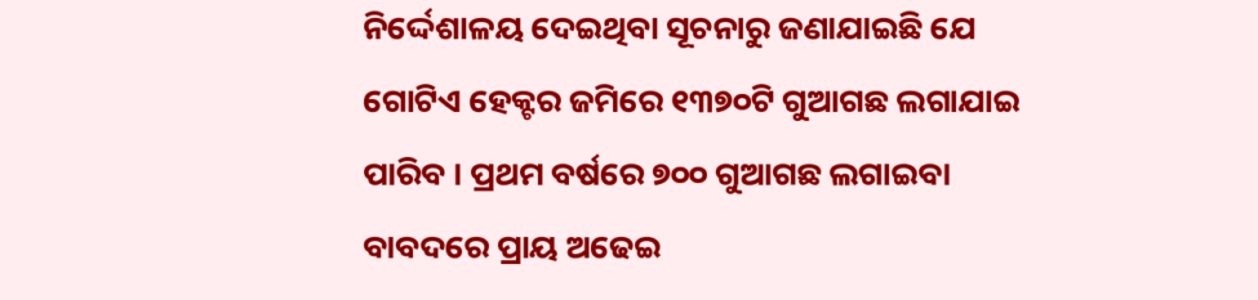ନିର୍ଦ୍ଦେଶାଳୟ ଦେଇଥିବା ସୂଚନାରୁ ଜଣାଯାଇଛି ଯେ ଗୋଟିଏ ହେକ୍ଟର ଜମିରେ ୧୩୭୦ଟି ଗୁଆଗଛ ଲଗାଯାଇ ପାରିବ । ପ୍ରଥମ ବର୍ଷରେ ୭୦୦ ଗୁଆଗଛ ଲଗାଇବା ବାବଦରେ ପ୍ରାୟ ଅଢେଇ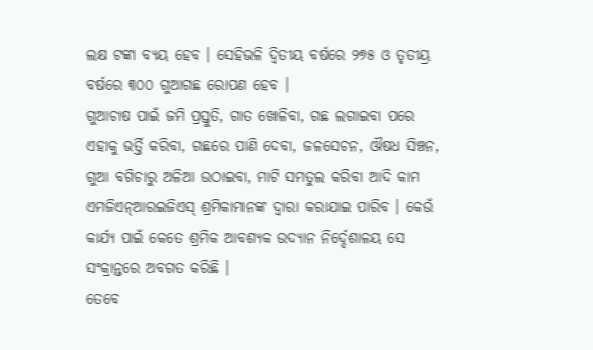ଲକ୍ଷ ଟଙ୍କା ବ୍ୟୟ ହେବ । ସେହିଭଳି ଦ୍ୱିତୀୟ ବର୍ଷରେ ୨୭୫ ଓ ତୃତୀୟ୍ର ବର୍ଷରେ ୩୦୦ ଗୁଆଗଛ ରୋପଣ ହେବ ।
ଗୁଆଚାଷ ପାଇଁ ଜମି ପ୍ରସ୍ତୁତି, ଗାତ ଖୋଳିବା, ଗଛ ଲଗାଇବା ପରେ ଏହାକୁ ଭର୍ତ୍ତି କରିବା, ଗଛରେ ପାଣି ଦେବା, ଜଳସେଚନ, ଔଷଧ ସିଞ୍ଚନ, ଗୁଆ ବଗିଚାରୁ ଅଳିଆ ଉଠାଇବା, ମାଟି ସମତୁଲ କରିବା ଆଦି କାମ ଏମଜିଏନ୍ଆରଇଜିଏସ୍ ଶ୍ରମିକାମାନଙ୍କ ଦ୍ୱାରା କରାଯାଇ ପାରିବ । କେଉଁ କାର୍ଯ୍ୟ ପାଇଁ କେତେ ଶ୍ରମିକ ଆବଶ୍ୟକ ଉଦ୍ୟାନ ନିର୍ଦ୍ଦେଶାଳୟ ସେ ସଂକ୍ରାନ୍ତରେ ଅବଗତ କରିଛି ।
ତେବେ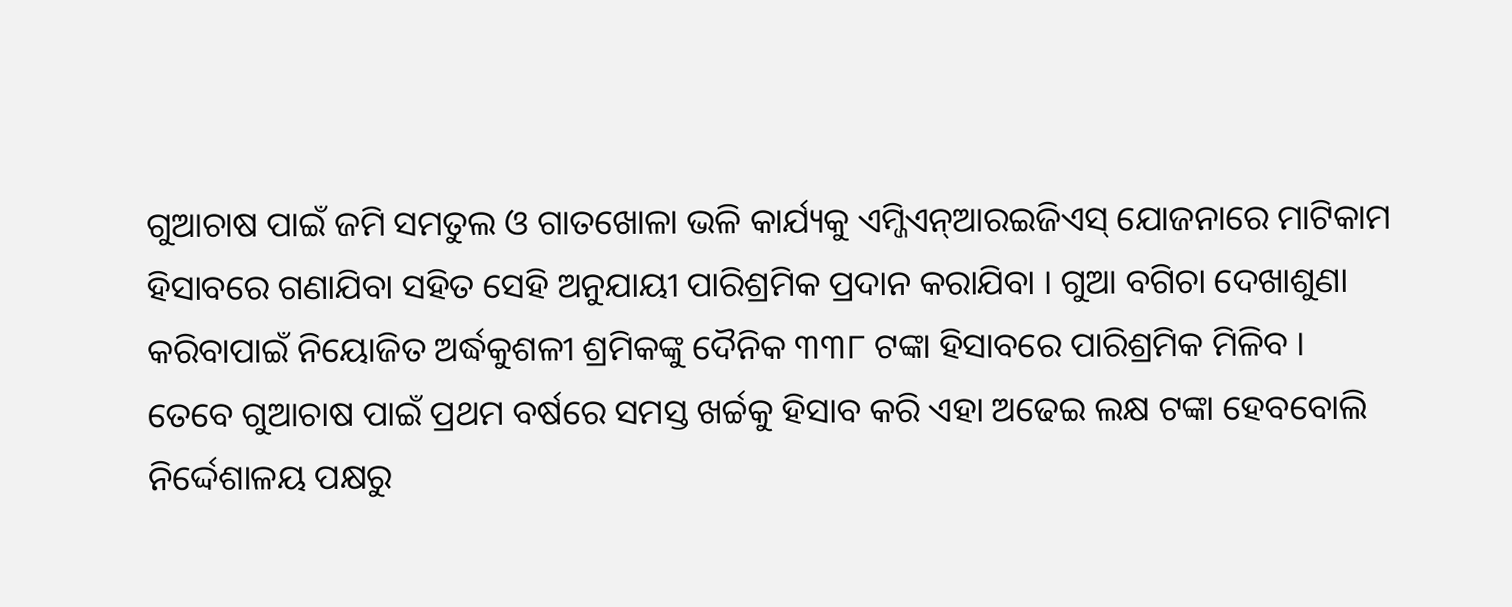ଗୁଆଚାଷ ପାଇଁ ଜମି ସମତୁଲ ଓ ଗାତଖୋଳା ଭଳି କାର୍ଯ୍ୟକୁ ଏମ୍ଜିଏନ୍ଆରଇଜିଏସ୍ ଯୋଜନାରେ ମାଟିକାମ ହିସାବରେ ଗଣାଯିବା ସହିତ ସେହି ଅନୁଯାୟୀ ପାରିଶ୍ରମିକ ପ୍ରଦାନ କରାଯିବା । ଗୁଆ ବଗିଚା ଦେଖାଶୁଣା କରିବାପାଇଁ ନିୟୋଜିତ ଅର୍ଦ୍ଧକୁଶଳୀ ଶ୍ରମିକଙ୍କୁ ଦୈନିକ ୩୩୮ ଟଙ୍କା ହିସାବରେ ପାରିଶ୍ରମିକ ମିଳିବ ।
ତେବେ ଗୁଆଚାଷ ପାଇଁ ପ୍ରଥମ ବର୍ଷରେ ସମସ୍ତ ଖର୍ଚ୍ଚକୁ ହିସାବ କରି ଏହା ଅଢେଇ ଲକ୍ଷ ଟଙ୍କା ହେବବୋଲି ନିର୍ଦ୍ଦେଶାଳୟ ପକ୍ଷରୁ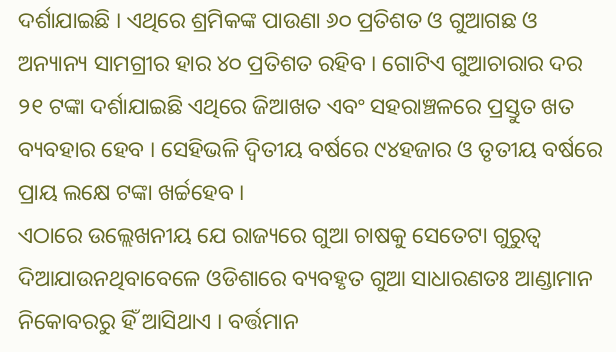ଦର୍ଶାଯାଇଛି । ଏଥିରେ ଶ୍ରମିକଙ୍କ ପାଉଣା ୬୦ ପ୍ରତିଶତ ଓ ଗୁଆଗଛ ଓ ଅନ୍ୟାନ୍ୟ ସାମଗ୍ରୀର ହାର ୪୦ ପ୍ରତିଶତ ରହିବ । ଗୋଟିଏ ଗୁଆଚାରାର ଦର ୨୧ ଟଙ୍କା ଦର୍ଶାଯାଇଛି ଏଥିରେ ଜିଆଖତ ଏବଂ ସହରାଞ୍ଚଳରେ ପ୍ରସ୍ତୁତ ଖତ ବ୍ୟବହାର ହେବ । ସେହିଭଳି ଦ୍ୱିତୀୟ ବର୍ଷରେ ୯୪ହଜାର ଓ ତୃତୀୟ ବର୍ଷରେ ପ୍ରାୟ ଲକ୍ଷେ ଟଙ୍କା ଖର୍ଚ୍ଚହେବ ।
ଏଠାରେ ଉଲ୍ଲେଖନୀୟ ଯେ ରାଜ୍ୟରେ ଗୁଆ ଚାଷକୁ ସେତେଟା ଗୁରୁତ୍ୱ ଦିଆଯାଉନଥିବାବେଳେ ଓଡିଶାରେ ବ୍ୟବହୃତ ଗୁଆ ସାଧାରଣତଃ ଆଣ୍ଡାମାନ ନିକୋବରରୁ ହିଁ ଆସିଥାଏ । ବର୍ତ୍ତମାନ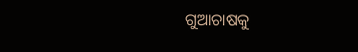ଗୁଆଚାଷକୁ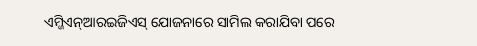ଏମ୍ଜିଏନ୍ଆରଇଜିଏସ୍ ଯୋଜନାରେ ସାମିଲ କରାଯିବା ପରେ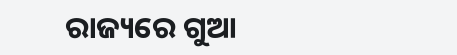ରାଜ୍ୟରେ ଗୁଆ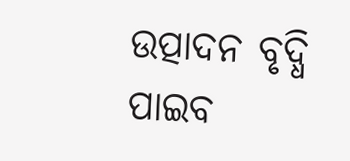ଉତ୍ପାଦନ ବୃଦ୍ଧି ପାଇବ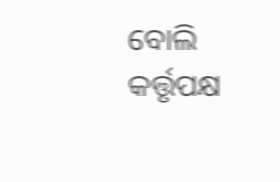ବୋଲି କର୍ତ୍ତୃପକ୍ଷ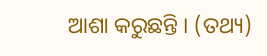ଆଶା କରୁଛନ୍ତି । (ତଥ୍ୟ)